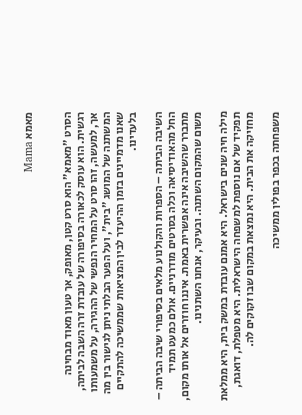מאמא Mama


הסרט "מאמא" הוא סרט קטן, מאופק, אך טעון מאוד מבחינה רגשית. הוא עוסק לכאורה בסיפורה של עובדת זרה השבה לביתה, אך, למעשה, זהו סרט על המחיר הנפשי של ההגירה, על משמעותו המשתנה של המושג "בית", ועל הפער הבלתי ניתן לגישור בין מה שאנו מדמיינים בזמן ההיעדר לבין המציאות שממשיכה להתקיים בלעדינו.

השיבה הביתה – הספרות והקולנוע מלאים בסיפורי שיבה הביתה – החל מהאודיסיאה וכלה בסרטים מודרניים. אולם כמעט תמיד מתברר שהשיבה אינה אפשרית באמת. איננו חוזרים אל אותו מקום, משום שהמקום השתנה. ובעיקר, אנחנו השתנינו.

מילה חיה שנים בישראל. היא אמנם עובדת במשק בית, היא ממלאת תפקיד של אם נוספת למשפחה הישראלית. היא מטפלת, דואגת, מחזיקה את הבית. היא נמצאת במקום שבו זקוקים לה.

משפחתה בכפר בפולין ממשיכה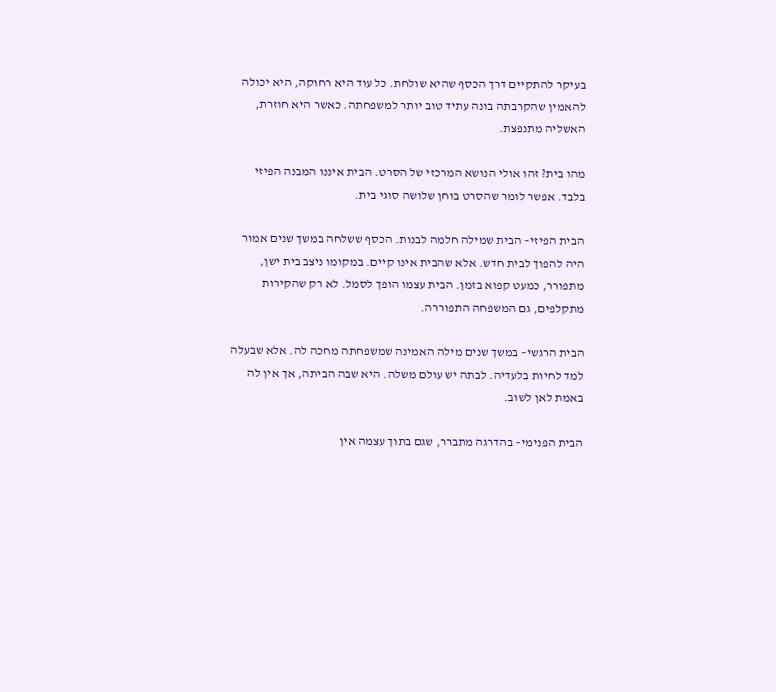בעיקר להתקיים דרך הכסף שהיא שולחת. כל עוד היא רחוקה, היא יכולה להאמין שהקרבתה בונה עתיד טוב יותר למשפחתה. כאשר היא חוזרת, האשליה מתנפצת.

מהו בית? זהו אולי הנושא המרכזי של הסרט. הבית איננו המבנה הפיזי בלבד. אפשר לומר שהסרט בוחן שלושה סוגי בית.

הבית הפיזי– הבית שמילה חלמה לבנות. הכסף ששלחה במשך שנים אמור היה להפוך לבית חדש. אלא שהבית אינו קיים. במקומו ניצב בית ישן, מתפורר, כמעט קפוא בזמן. הבית עצמו הופך לסמל. לא רק שהקירות מתקלפים, גם המשפחה התפוררה.

הבית הרגשי– במשך שנים מילה האמינה שמשפחתה מחכה לה. אלא שבעלה למד לחיות בלעדיה. לבתה יש עולם משלה. היא שבה הביתה, אך אין לה באמת לאן לשוב.

הבית הפנימי– בהדרגה מתברר, שגם בתוך עצמה אין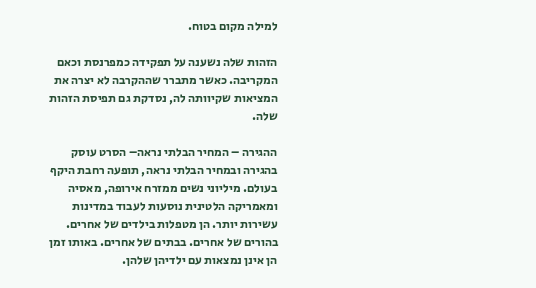למילה מקום בטוח.

הזהות שלה נשענה על תפקידה כמפרנסת וכאם המקריבה. כאשר מתברר שההקרבה לא יצרה את המציאות שקיוותה לה, נסדקת גם תפיסת הזהות שלה.

ההגירה – המחיר הבלתי נראה– הסרט עוסק בהגירה ובמחיר הבלתי נראה, תופעה רחבת היקף בעולם. מיליוני נשים ממזרח אירופה, מאסיה ומאמריקה הלטינית נוסעות לעבוד במדינות עשירות יותר. הן מטפלות בילדים של אחרים. בהורים של אחרים. בבתים של אחרים. באותו זמן הן אינן נמצאות עם ילדיהן שלהן.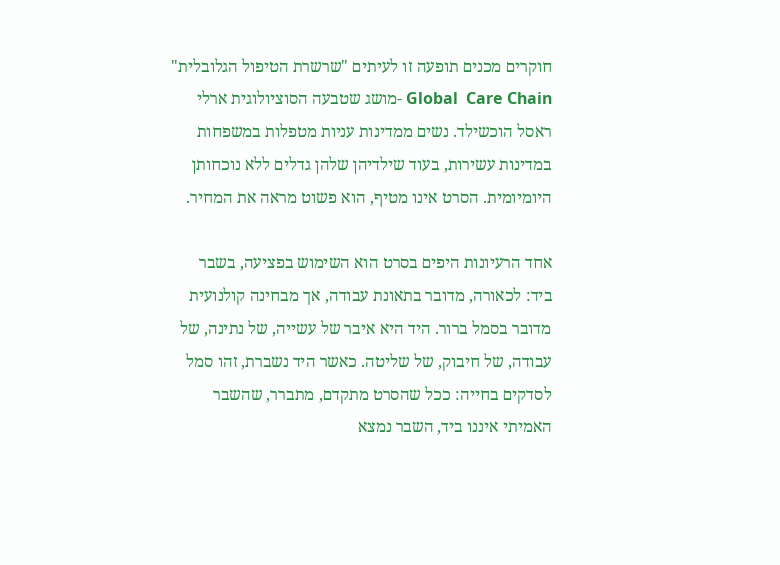חוקרים מכנים תופעה זו לעיתים "שרשרת הטיפול הגלובלית" Global  Care Chain -מושג שטבעה הסוציולוגית ארלי ראסל הוכשילד. נשים ממדינות עניות מטפלות במשפחות במדינות עשירות, בעוד שילדיהן שלהן גדלים ללא נוכחותן היומיומית. הסרט אינו מטיף, הוא פשוט מראה את המחיר.

אחד הרעיונות היפים בסרט הוא השימוש בפציעה, בשבר ביד: לכאורה, מדובר בתאונת עבודה, אך מבחינה קולנועית מדובר בסמל ברור. היד היא איבר של עשייה, של נתינה, של עבודה, של חיבוק, של שליטה. כאשר היד נשברת, זהו סמל לסדקים בחייה: ככל שהסרט מתקדם, מתברר, שהשבר האמיתי איננו ביד, השבר נמצא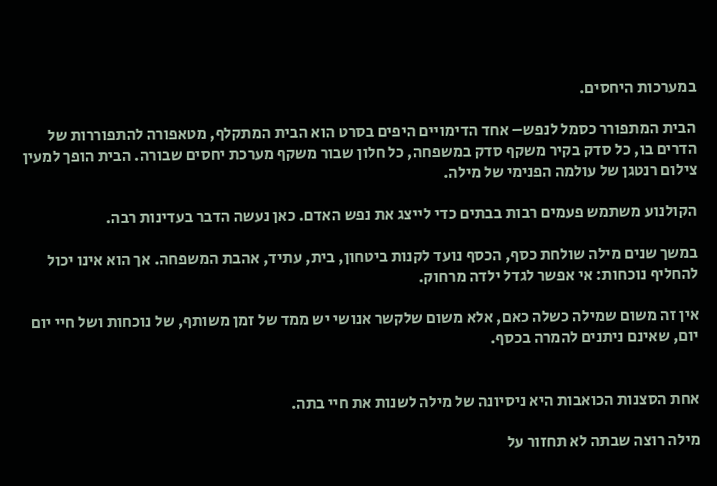במערכות היחסים.

הבית המתפורר כסמל לנפש– אחד הדימויים היפים בסרט הוא הבית המתקלף, מטאפורה להתפוררות של הדרים בו, כל סדק בקיר משקף סדק במשפחה, כל חלון שבור משקף מערכת יחסים שבורה. הבית הופך למעין צילום רנטגן של עולמה הפנימי של מילה.

הקולנוע משתמש פעמים רבות בבתים כדי לייצג את נפש האדם. כאן נעשה הדבר בעדינות רבה.

במשך שנים מילה שולחת כסף, הכסף נועד לקנות ביטחון, בית, עתיד, אהבת המשפחה. אך הוא אינו יכול להחליף נוכחות: אי אפשר לגדל ילדה מרחוק.

אין זה משום שמילה כשלה כאם, אלא משום שלקשר אנושי יש ממד של זמן משותף, של נוכחות ושל חיי יום יום, שאינם ניתנים להמרה בכסף.


אחת הסצנות הכואבות היא ניסיונה של מילה לשנות את חיי בתה.

מילה רוצה שבתה לא תחזור על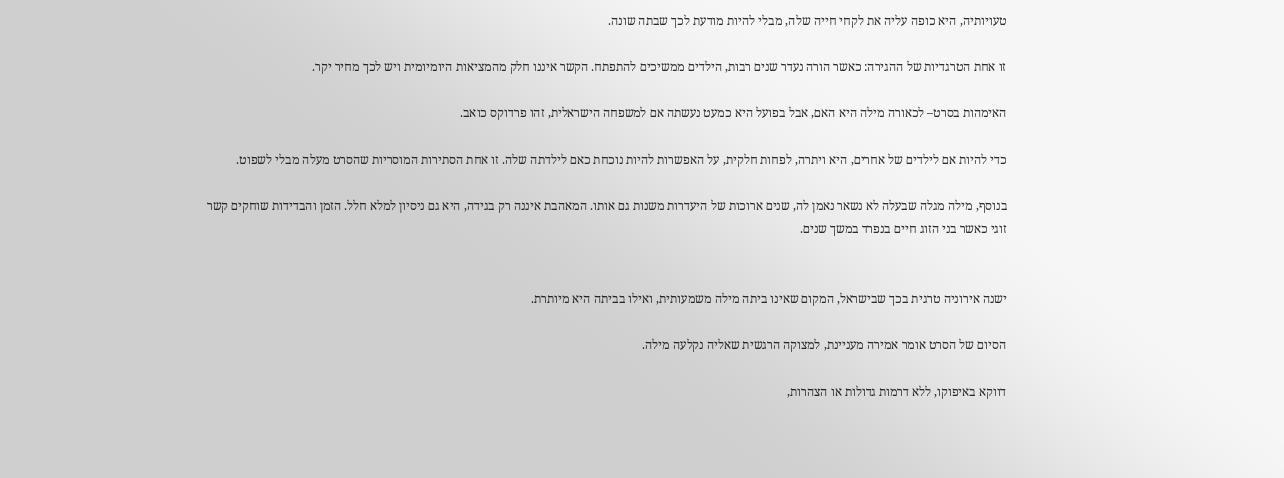טעויותיה, היא כופה עליה את לקחי חייה שלה, מבלי להיות מודעת לכך שבתה שונה.

זו אחת הטרגדיות של ההגירה: כאשר הורה נעדר שנים רבות, הילדים ממשיכים להתפתח. הקשר איננו חלק מהמציאות היומיומית ויש לכך מחיר יקר.

האימהות בסרט– לכאורה מילה היא האם, אבל בפועל היא כמעט נעשתה אם למשפחה הישראלית, זהו פרדוקס כואב.

כדי להיות אם לילדים של אחרים, היא ויתרה, לפחות חלקית, על האפשרות להיות נוכחת כאם לילדתה שלה. זו אחת הסתירות המוסריות שהסרט מעלה מבלי לשפוט.

בנוסף, מילה מגלה שבעלה לא נשאר נאמן לה, שנים ארוכות של היעדרות משנות גם אותו. המאהבת איננה רק בגידה, היא גם ניסיון למלא חלל. הזמן והבדידות שוחקים קשר זוגי כאשר בני הזוג חיים בנפרד במשך שנים.


ישנה אירוניה טרגית בכך שבישראל, המקום שאינו ביתה מילה משמעותית, ואילו בביתה היא מיותרת.

הסיום של הסרט אומר אמירה מעניינת, למצוקה הרגשית שאליה נקלעה מילה.

דווקא באיפוקו, ללא דרמות גדולות או הצהרות,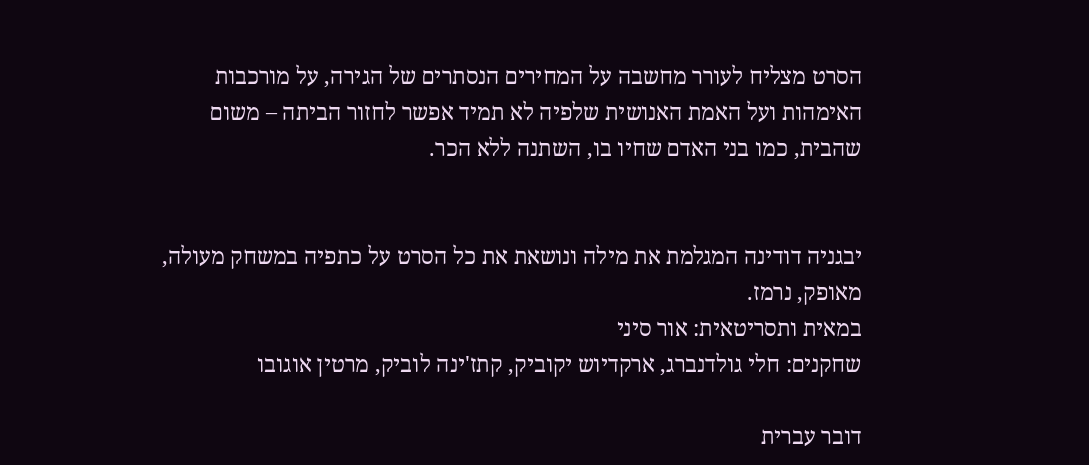הסרט מצליח לעורר מחשבה על המחירים הנסתרים של הגירה, על מורכבות האימהות ועל האמת האנושית שלפיה לא תמיד אפשר לחזור הביתה – משום שהבית, כמו בני האדם שחיו בו, השתנה ללא הכר.


יבגניה דודינה המגלמת את מילה ונושאת את כל הסרט על כתפיה במשחק מעולה, מאופק, נרמז.
במאית ותסריטאית: אור סיני
שחקנים: חלי גולדנברג, ארקדיוש יקוביק, קתז'ינה לוביק, מרטין אוגובו

דובר עברית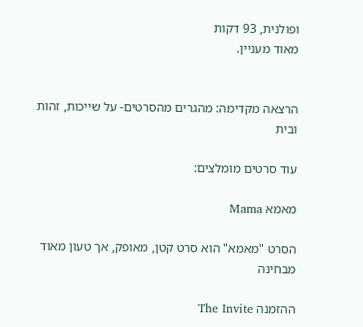ופולנית, 93 דקות
מאוד מעניין.


הרצאה מקדימה: מהגרים מהסרטים- על שייכות, זהות ובית

עוד סרטים מומלצים:

מאמא Mama

הסרט "מאמא" הוא סרט קטן, מאופק, אך טעון מאוד מבחינה

ההזמנה The Invite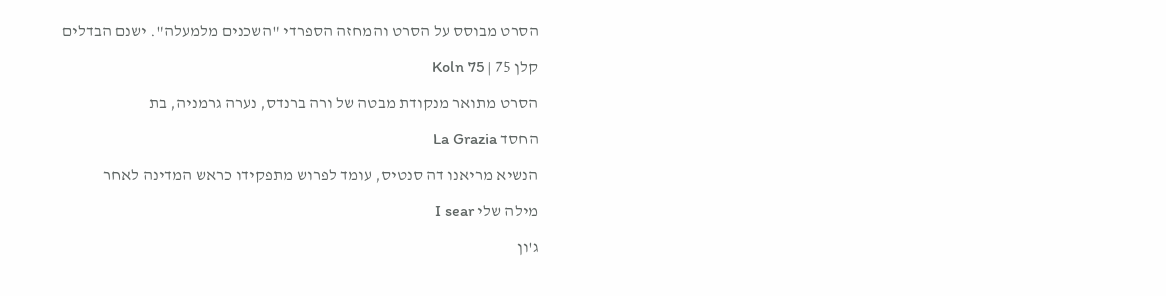הסרט מבוסס על הסרט והמחזה הספרדי "השכנים מלמעלה". ישנם הבדלים

קלן 75 | Koln 75

הסרט מתואר מנקודת מבטה של ורה ברנדס, נערה גרמניה, בת

החסד La Grazia

הנשיא מריאנו דה סנטיס, עומד לפרוש מתפקידו כראש המדינה לאחר

מילה שלי I sear

ג'ון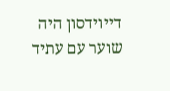דייוידסון היה שוער עם עתיד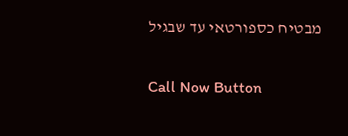מבטיח כספורטאי עד שבגיל

Call Now Button